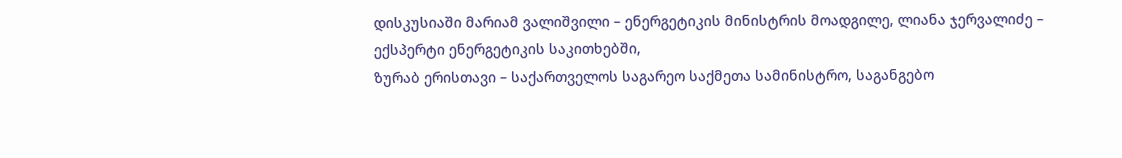დისკუსიაში მარიამ ვალიშვილი – ენერგეტიკის მინისტრის მოადგილე, ლიანა ჯერვალიძე – ექსპერტი ენერგეტიკის საკითხებში,
ზურაბ ერისთავი – საქართველოს საგარეო საქმეთა სამინისტრო, საგანგებო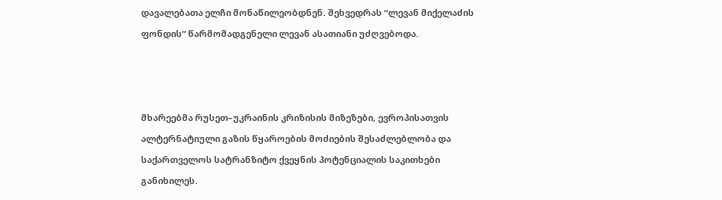დავალებათა ელჩი მონაწილეობდნენ. შეხვედრას “ლევან მიქელაძის ფონდის” წარმომადგენელი ლევან ასათიანი უძღვებოდა.



მხარეებმა რუსეთ–უკრაინის კრიზისის მიზეზები, ევროპისათვის ალტერნატიული გაზის წყაროების მოძიების შესაძლებლობა და საქართველოს სატრანზიტო ქვეყნის პოტენციალის საკითხები განიხილეს.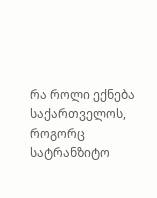რა როლი ექნება საქართველოს, როგორც სატრანზიტო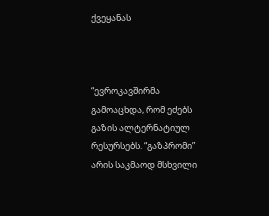ქვეყანას



“ევროკავშირმა გამოაცხდა, რომ ეძებს გაზის ალტერნატიულ რესურსებს. “გაზპრომი” არის საკმაოდ მსხვილი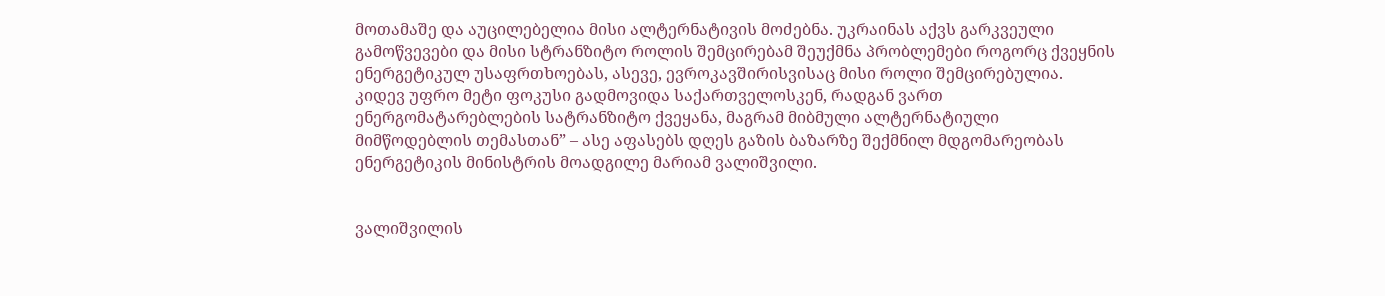მოთამაშე და აუცილებელია მისი ალტერნატივის მოძებნა. უკრაინას აქვს გარკვეული გამოწვევები და მისი სტრანზიტო როლის შემცირებამ შეუქმნა პრობლემები როგორც ქვეყნის ენერგეტიკულ უსაფრთხოებას, ასევე, ევროკავშირისვისაც მისი როლი შემცირებულია. კიდევ უფრო მეტი ფოკუსი გადმოვიდა საქართველოსკენ, რადგან ვართ ენერგომატარებლების სატრანზიტო ქვეყანა, მაგრამ მიბმული ალტერნატიული მიმწოდებლის თემასთან” – ასე აფასებს დღეს გაზის ბაზარზე შექმნილ მდგომარეობას ენერგეტიკის მინისტრის მოადგილე მარიამ ვალიშვილი.


ვალიშვილის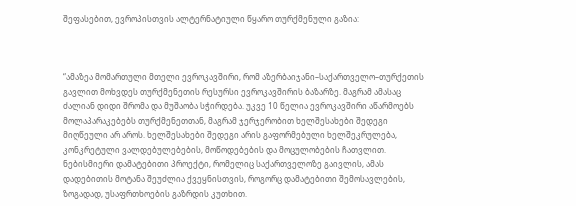შეფასებით, ევროპისთვის ალტერნატიული წყარო თურქმენული გაზია:



“ამაზეა მომართული მთელი ევროკავშირი, რომ აზერბაიჯანი–საქართველო–თურქეთის გავლით მოხვდეს თურქმენეთის რესურსი ევროკავშირის ბაზარზე. მაგრამ ამასაც ძალიან დიდი შრომა და მუშაობა სჭირდება. უკვე 10 წელია ევროკავშირი აწარმოებს მოლაპარაკებებს თურქმენეთთან, მაგრამ ჯერჯერობით ხელშესახები შედეგი მიღწეული არ აროს. ხელშესახები შედეგი არის გაფორმებული ხელშეკრულება, კონკრეტული ვალდებულებების, მოწოდებების და მოცულობების ჩათვლით. ნებისმიერი დამატებითი პროექტი, რომელიც საქართველოზე გაივლის, ამას დადებითის მოტანა შეუძლია ქვეყნისთვის, როგორც დამატებითი შემოსავლების, ზოგადად, უსაფრთხოების გაზრდის კუთხით.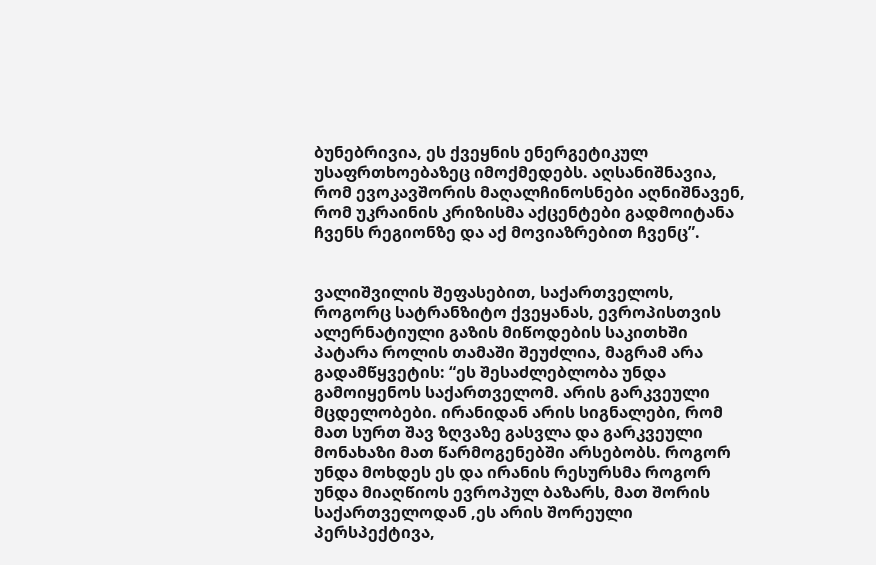ბუნებრივია, ეს ქვეყნის ენერგეტიკულ უსაფრთხოებაზეც იმოქმედებს. აღსანიშნავია, რომ ევოკავშორის მაღალჩინოსნები აღნიშნავენ, რომ უკრაინის კრიზისმა აქცენტები გადმოიტანა ჩვენს რეგიონზე და აქ მოვიაზრებით ჩვენც”.


ვალიშვილის შეფასებით, საქართველოს, როგორც სატრანზიტო ქვეყანას, ევროპისთვის ალერნატიული გაზის მიწოდების საკითხში პატარა როლის თამაში შეუძლია, მაგრამ არა გადამწყვეტის: “ეს შესაძლებლობა უნდა გამოიყენოს საქართველომ. არის გარკვეული მცდელობები. ირანიდან არის სიგნალები, რომ მათ სურთ შავ ზღვაზე გასვლა და გარკვეული მონახაზი მათ წარმოგენებში არსებობს. როგორ უნდა მოხდეს ეს და ირანის რესურსმა როგორ უნდა მიაღწიოს ევროპულ ბაზარს, მათ შორის საქართველოდან ,ეს არის შორეული პერსპექტივა,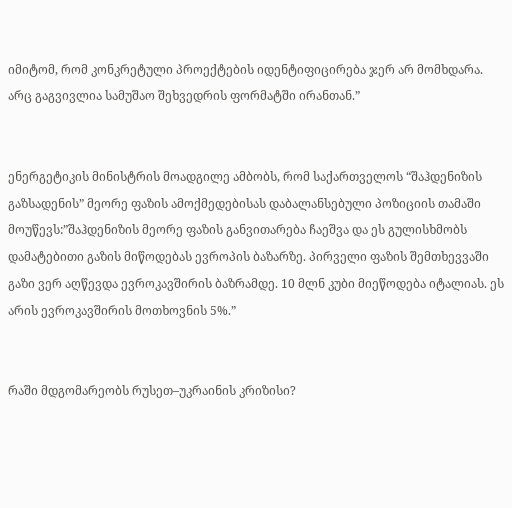იმიტომ, რომ კონკრეტული პროექტების იდენტიფიცირება ჯერ არ მომხდარა. არც გაგვივლია სამუშაო შეხვედრის ფორმატში ირანთან.”


ენერგეტიკის მინისტრის მოადგილე ამბობს, რომ საქართველოს “შაჰდენიზის გაზსადენის” მეორე ფაზის ამოქმედებისას დაბალანსებული პოზიციის თამაში მოუწევს:”შაჰდენიზის მეორე ფაზის განვითარება ჩაეშვა და ეს გულისხმობს დამატებითი გაზის მიწოდებას ევროპის ბაზარზე. პირველი ფაზის შემთხევვაში გაზი ვერ აღწევდა ევროკავშირის ბაზრამდე. 10 მლნ კუბი მიეწოდება იტალიას. ეს არის ევროკავშირის მოთხოვნის 5%.”


რაში მდგომარეობს რუსეთ–უკრაინის კრიზისი?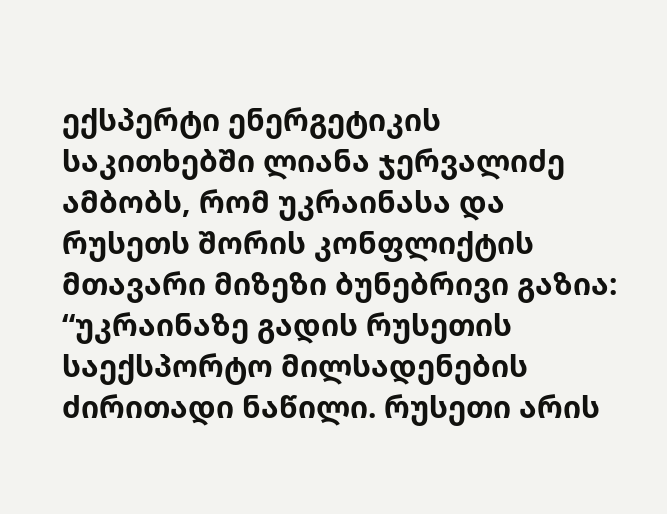ექსპერტი ენერგეტიკის საკითხებში ლიანა ჯერვალიძე ამბობს, რომ უკრაინასა და რუსეთს შორის კონფლიქტის მთავარი მიზეზი ბუნებრივი გაზია: “უკრაინაზე გადის რუსეთის საექსპორტო მილსადენების ძირითადი ნაწილი. რუსეთი არის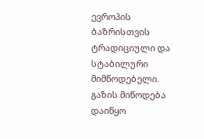ევროპის ბაზრისთვის ტრადიციული და სტაბილური მიმწოდებელი. გაზის მიწოდება დაიწყო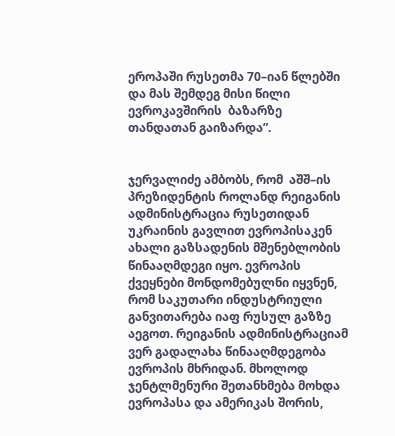ეროპაში რუსეთმა 70–იან წლებში და მას შემდეგ მისი წილი ევროკავშირის  ბაზარზე თანდათან გაიზარდა”.


ჯერვალიძე ამბობს, რომ  აშშ–ის პრეზიდენტის როლანდ რეიგანის ადმინისტრაცია რუსეთიდან უკრაინის გავლით ევროპისაკენ ახალი გაზსადენის მშენებლობის წინააღმდეგი იყო. ევროპის ქვეყნები მონდომებულნი იყვნენ, რომ საკუთარი ინდუსტრიული  განვითარება იაფ რუსულ გაზზე აეგოთ. რეიგანის ადმინისტრაციამ ვერ გადალახა წინააღმდეგობა ევროპის მხრიდან. მხოლოდ ჯენტლმენური შეთანხმება მოხდა ევროპასა და ამერიკას შორის,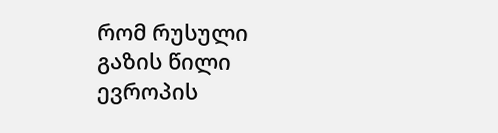რომ რუსული გაზის წილი ევროპის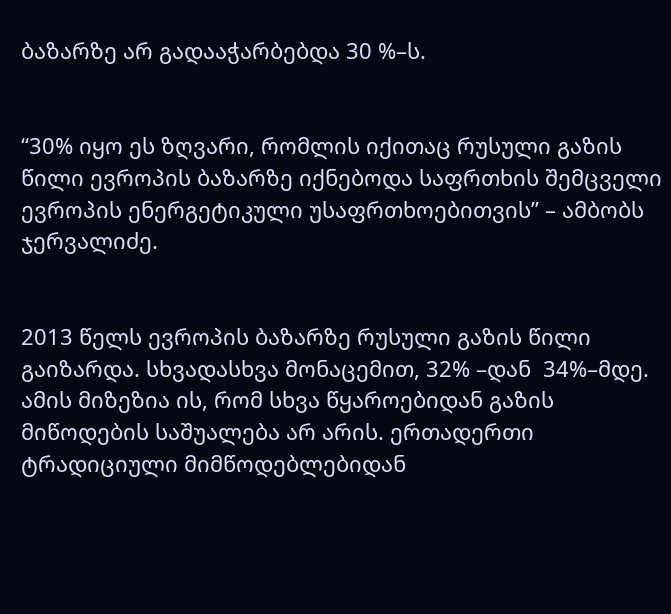ბაზარზე არ გადააჭარბებდა 30 %–ს.


“30% იყო ეს ზღვარი, რომლის იქითაც რუსული გაზის წილი ევროპის ბაზარზე იქნებოდა საფრთხის შემცველი ევროპის ენერგეტიკული უსაფრთხოებითვის” – ამბობს ჯერვალიძე.


2013 წელს ევროპის ბაზარზე რუსული გაზის წილი გაიზარდა. სხვადასხვა მონაცემით, 32% –დან  34%–მდე. ამის მიზეზია ის, რომ სხვა წყაროებიდან გაზის მიწოდების საშუალება არ არის. ერთადერთი ტრადიციული მიმწოდებლებიდან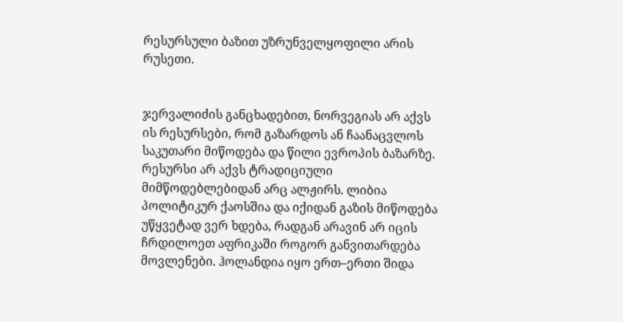რესურსული ბაზით უზრუნველყოფილი არის რუსეთი.


ჯერვალიძის განცხადებით, ნორვეგიას არ აქვს ის რესურსები, რომ გაზარდოს ან ჩაანაცვლოს საკუთარი მიწოდება და წილი ევროპის ბაზარზე. რესურსი არ აქვს ტრადიციული მიმწოდებლებიდან არც ალჟირს. ლიბია პოლიტიკურ ქაოსშია და იქიდან გაზის მიწოდება უწყვეტად ვერ ხდება, რადგან არავინ არ იცის ჩრდილოეთ აფრიკაში როგორ განვითარდება მოვლენები. ჰოლანდია იყო ერთ–ერთი შიდა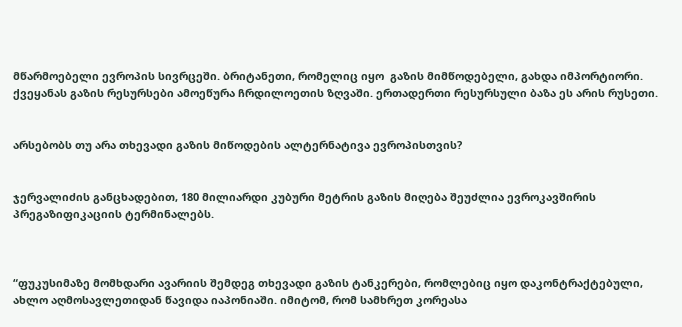მწარმოებელი ევროპის სივრცეში. ბრიტანეთი, რომელიც იყო  გაზის მიმწოდებელი, გახდა იმპორტიორი. ქვეყანას გაზის რესურსები ამოეწურა ჩრდილოეთის ზღვაში. ერთადერთი რესურსული ბაზა ეს არის რუსეთი.


არსებობს თუ არა თხევადი გაზის მიწოდების ალტერნატივა ევროპისთვის?


ჯერვალიძის განცხადებით, 180 მილიარდი კუბური მეტრის გაზის მიღება შეუძლია ევროკავშირის პრეგაზიფიკაციის ტერმინალებს.



“ფუკუსიმაზე მომხდარი ავარიის შემდეგ თხევადი გაზის ტანკერები, რომლებიც იყო დაკონტრაქტებული, ახლო აღმოსავლეთიდან წავიდა იაპონიაში. იმიტომ, რომ სამხრეთ კორეასა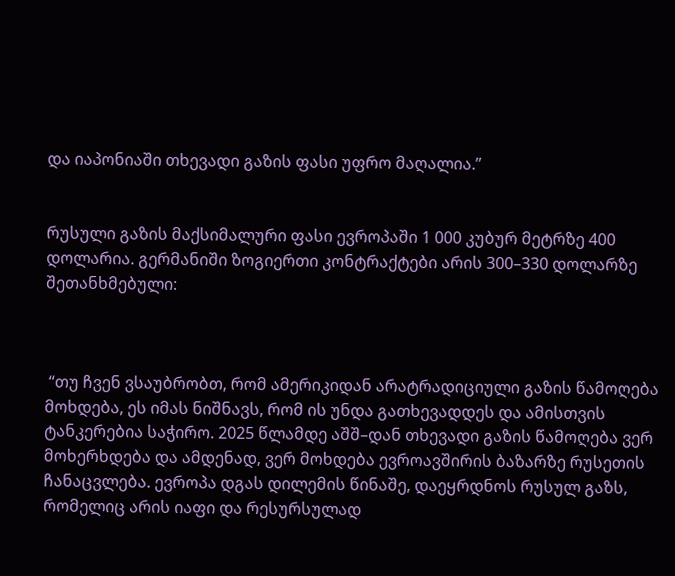და იაპონიაში თხევადი გაზის ფასი უფრო მაღალია.”


რუსული გაზის მაქსიმალური ფასი ევროპაში 1 000 კუბურ მეტრზე 400 დოლარია. გერმანიში ზოგიერთი კონტრაქტები არის 300–330 დოლარზე შეთანხმებული:



 “თუ ჩვენ ვსაუბრობთ, რომ ამერიკიდან არატრადიციული გაზის წამოღება მოხდება, ეს იმას ნიშნავს, რომ ის უნდა გათხევადდეს და ამისთვის ტანკერებია საჭირო. 2025 წლამდე აშშ–დან თხევადი გაზის წამოღება ვერ მოხერხდება და ამდენად, ვერ მოხდება ევროავშირის ბაზარზე რუსეთის ჩანაცვლება. ევროპა დგას დილემის წინაშე, დაეყრდნოს რუსულ გაზს, რომელიც არის იაფი და რესურსულად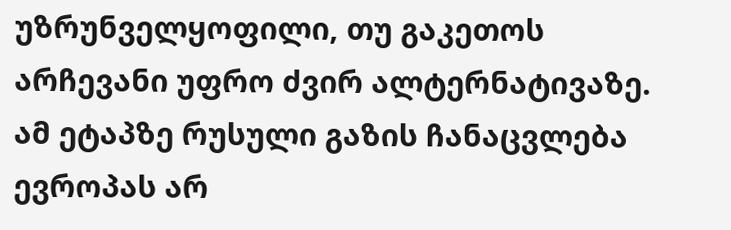უზრუნველყოფილი, თუ გაკეთოს არჩევანი უფრო ძვირ ალტერნატივაზე. ამ ეტაპზე რუსული გაზის ჩანაცვლება ევროპას არ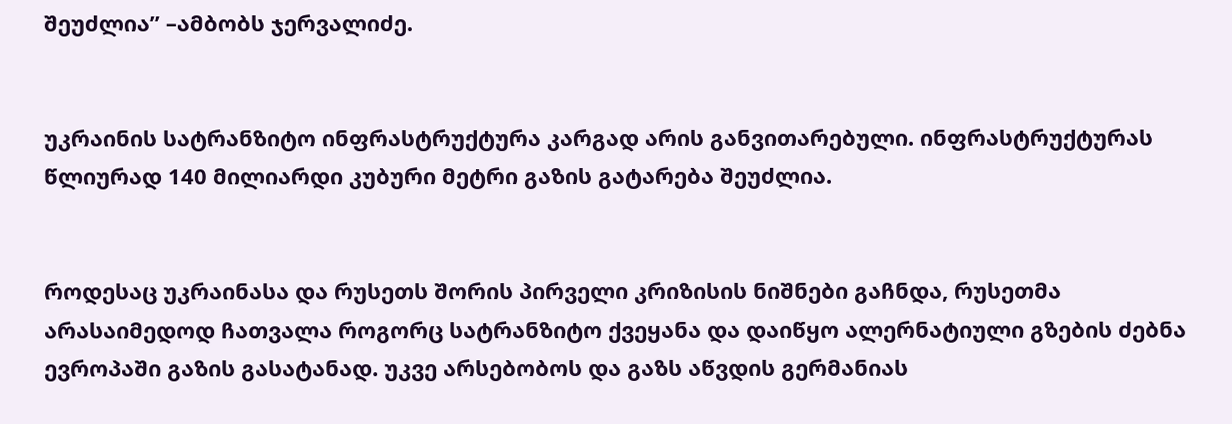შეუძლია” –ამბობს ჯერვალიძე.


უკრაინის სატრანზიტო ინფრასტრუქტურა კარგად არის განვითარებული. ინფრასტრუქტურას წლიურად 140 მილიარდი კუბური მეტრი გაზის გატარება შეუძლია.


როდესაც უკრაინასა და რუსეთს შორის პირველი კრიზისის ნიშნები გაჩნდა, რუსეთმა არასაიმედოდ ჩათვალა როგორც სატრანზიტო ქვეყანა და დაიწყო ალერნატიული გზების ძებნა ევროპაში გაზის გასატანად. უკვე არსებობოს და გაზს აწვდის გერმანიას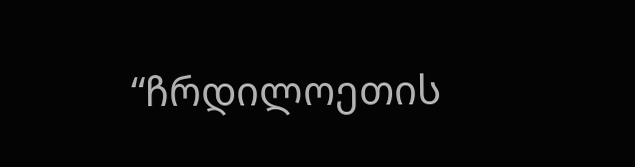“ჩრდილოეთის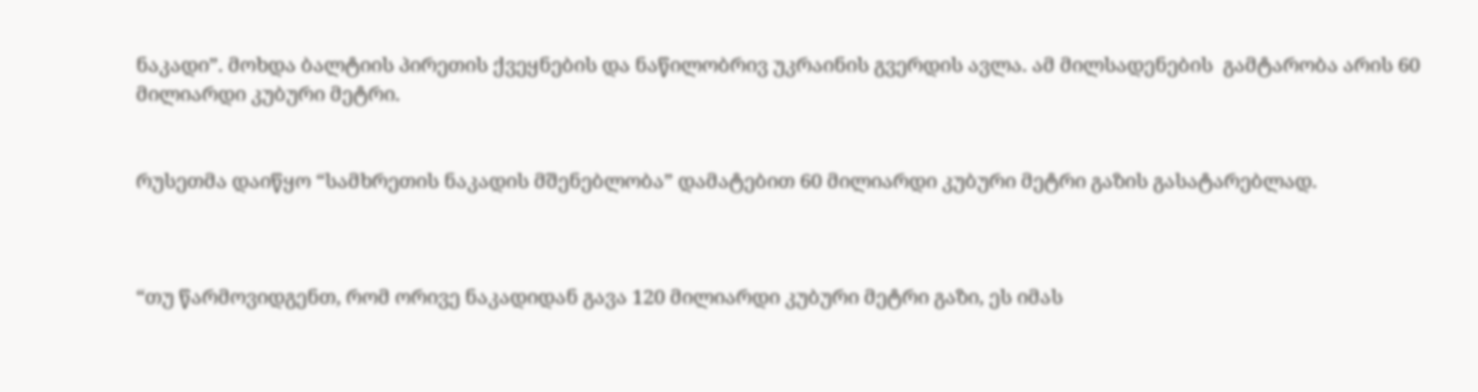ნაკადი”. მოხდა ბალტიის პირეთის ქვეყნების და ნაწილობრივ უკრაინის გვერდის ავლა. ამ მილსადენების  გამტარობა არის 60 მილიარდი კუბური მეტრი.


რუსეთმა დაიწყო “სამხრეთის ნაკადის მშენებლობა” დამატებით 60 მილიარდი კუბური მეტრი გაზის გასატარებლად.



“თუ წარმოვიდგენთ, რომ ორივე ნაკადიდან გავა 120 მილიარდი კუბური მეტრი გაზი, ეს იმას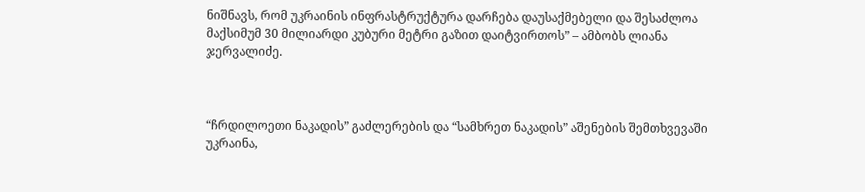ნიშნავს, რომ უკრაინის ინფრასტრუქტურა დარჩება დაუსაქმებელი და შესაძლოა მაქსიმუმ 30 მილიარდი კუბური მეტრი გაზით დაიტვირთოს” – ამბობს ლიანა ჯერვალიძე.



“ჩრდილოეთი ნაკადის” გაძლერების და “სამხრეთ ნაკადის” აშენების შემთხვევაში უკრაინა,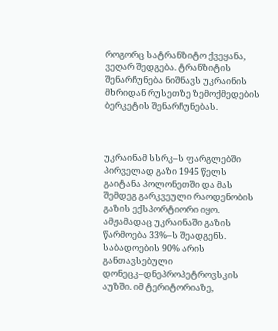როგორც სატრანზიტო ქვეყანა, ვეღარ შედგება. ტრანზიტის შენარჩუნება ნიშნავს უკრაინის მხრიდან რუსეთზე ზემოქმედების ბერკეტის შენარჩუნებას.



უკრაინამ სსრკ–ს ფარგლებში პირველად გაზი 1945 წელს გაიტანა პოლონეთში და მას შემდეგ გარკვეული რაოდენობის გაზის ექსპორტიორი იყო. ამჟამადაც უკრაინაში გაზის წარმოება 33%–ს შეადგენს. საბადოების 90% არის განთავსებული დონეცკ–დნეპროპეტროვსკის აუზში. იმ ტერიტორიაზე,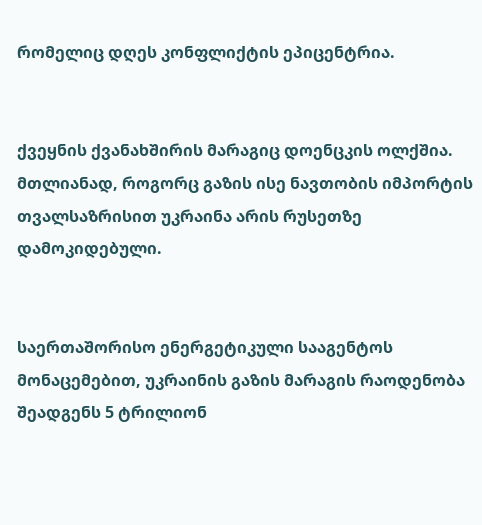რომელიც დღეს კონფლიქტის ეპიცენტრია.


ქვეყნის ქვანახშირის მარაგიც დოენცკის ოლქშია. მთლიანად, როგორც გაზის ისე ნავთობის იმპორტის თვალსაზრისით უკრაინა არის რუსეთზე დამოკიდებული.


საერთაშორისო ენერგეტიკული სააგენტოს მონაცემებით, უკრაინის გაზის მარაგის რაოდენობა შეადგენს 5 ტრილიონ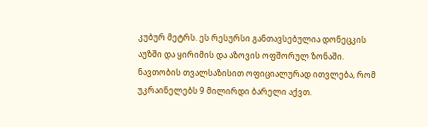კუბურ მეტრს. ეს რესურსი განთავსებულია დონეცკის აუზში და ყირიმის და აზოვის ოფშორულ ზონაში. ნავთობის თვალსაზისით ოფიციალურად ითვლება, რომ უკრაინელებს 9 მილირდი ბარელი აქვთ.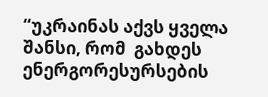“უკრაინას აქვს ყველა შანსი, რომ  გახდეს ენერგორესურსების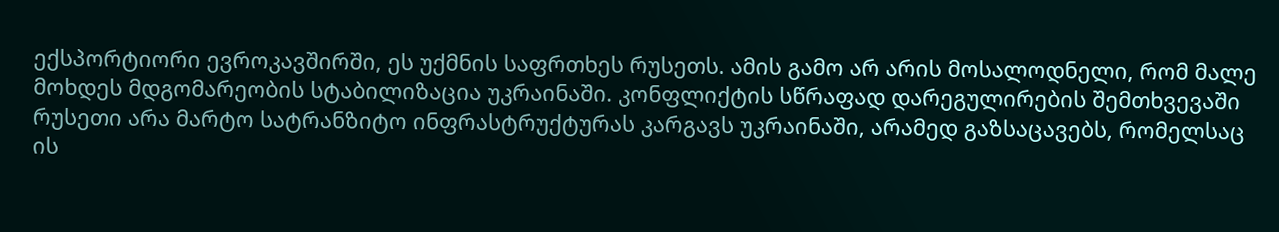ექსპორტიორი ევროკავშირში, ეს უქმნის საფრთხეს რუსეთს. ამის გამო არ არის მოსალოდნელი, რომ მალე მოხდეს მდგომარეობის სტაბილიზაცია უკრაინაში. კონფლიქტის სწრაფად დარეგულირების შემთხვევაში რუსეთი არა მარტო სატრანზიტო ინფრასტრუქტურას კარგავს უკრაინაში, არამედ გაზსაცავებს, რომელსაც ის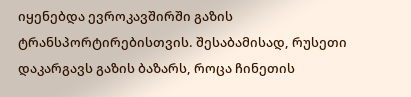იყენებდა ევროკავშირში გაზის ტრანსპორტირებისთვის. შესაბამისად, რუსეთი დაკარგავს გაზის ბაზარს, როცა ჩინეთის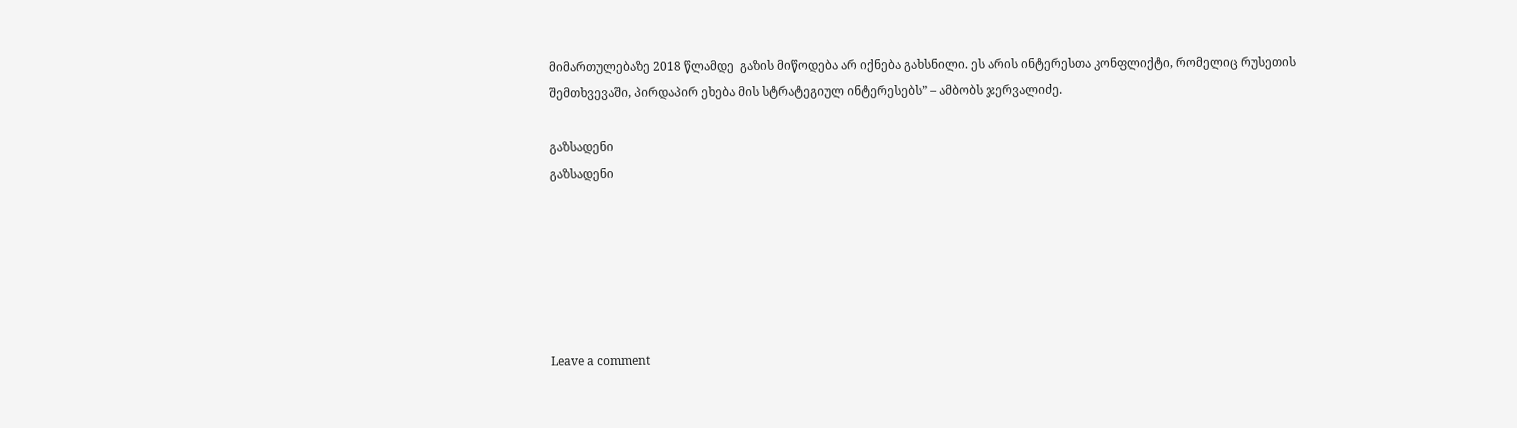მიმართულებაზე 2018 წლამდე  გაზის მიწოდება არ იქნება გახსნილი. ეს არის ინტერესთა კონფლიქტი, რომელიც რუსეთის შემთხვევაში, პირდაპირ ეხება მის სტრატეგიულ ინტერესებს” – ამბობს ჯერვალიძე.

გაზსადენი
გაზსადენი






Leave a comment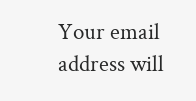Your email address will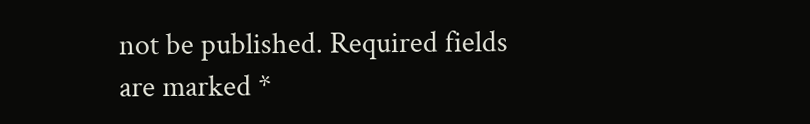not be published. Required fields are marked *